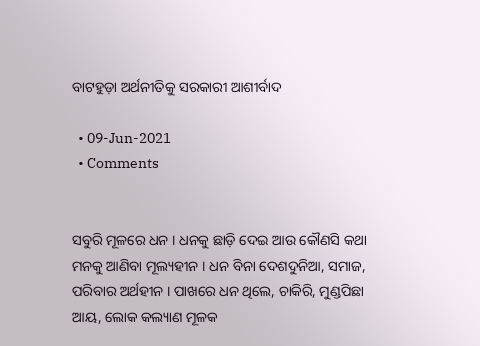ବାଟହୁଡ଼ା ଅର୍ଥନୀତିକୁ ସରକାରୀ ଆଶୀର୍ବାଦ

  • 09-Jun-2021
  • Comments


ସବୁରି ମୂଳରେ ଧନ । ଧନକୁ ଛାଡ଼ି ଦେଇ ଆଉ କୌଣସି କଥା ମନକୁ ଆଣିବା ମୂଲ୍ୟହୀନ । ଧନ ବିନା ଦେଶଦୁନିଆ, ସମାଜ, ପରିବାର ଅର୍ଥହୀନ । ପାଖରେ ଧନ ଥିଲେ, ଚାକିରି, ମୁଣ୍ଡପିଛା ଆୟ, ଲୋକ କଲ୍ୟାଣ ମୂଳକ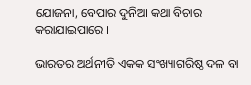ଯୋଜନା, ବେପାର ଦୁନିଆ କଥା ବିଚାର କରାଯାଇପାରେ ।

ଭାରତର ଅର୍ଥନୀତି ଏକକ ସଂଖ୍ୟାଗରିଷ୍ଠ ଦଳ ବା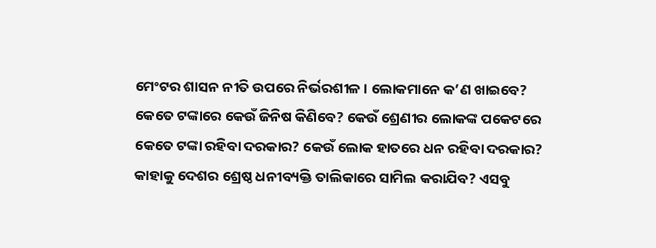ମେଂଟର ଶାସନ ନୀତି ଉପରେ ନିର୍ଭରଶୀଳ । ଲୋକମାନେ କ’ଣ ଖାଇବେ? କେତେ ଟଙ୍କାରେ କେଉଁ ଜିନିଷ କିଣିବେ? କେଉଁ ଶ୍ରେଣୀର ଲୋକଙ୍କ ପକେଟରେ କେତେ ଟଙ୍କା ରହିବା ଦରକାର? କେଉଁ ଲୋକ ହାତରେ ଧନ ରହିବା ଦରକାର? କାହାକୁ ଦେଶର ଶ୍ରେଷ୍ଠ ଧନୀବ୍ୟକ୍ତି ତାଲିକାରେ ସାମିଲ କରାଯିବ? ଏସବୁ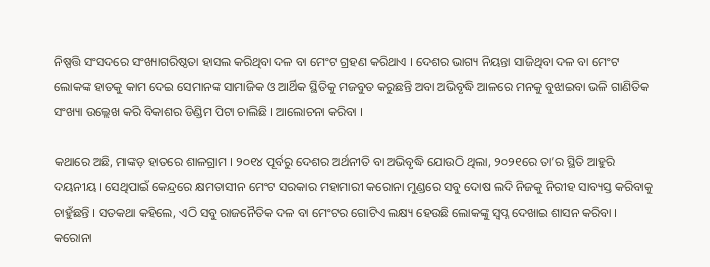ନିଷ୍ପତ୍ତି ସଂସଦରେ ସଂଖ୍ୟାଗରିଷ୍ଠତା ହାସଲ କରିଥିବା ଦଳ ବା ମେଂଟ ଗ୍ରହଣ କରିଥାଏ । ଦେଶର ଭାଗ୍ୟ ନିୟନ୍ତା ସାଜିଥିବା ଦଳ ବା ମେଂଟ ଲୋକଙ୍କ ହାତକୁ କାମ ଦେଇ ସେମାନଙ୍କ ସାମାଜିକ ଓ ଆର୍ଥିକ ସ୍ଥିତିକୁ ମଜବୁତ କରୁଛନ୍ତି ଅବା ଅଭିବୃଦ୍ଧି ଆଳରେ ମନକୁ ବୁଝାଇବା ଭଳି ଗାଣିତିକ ସଂଖ୍ୟା ଉଲ୍ଲେଖ କରି ବିକାଶର ଡିଣ୍ଡିମ ପିଟା ଚାଲିଛି । ଆଲୋଚନା କରିବା ।

କଥାରେ ଅଛି, ମାଙ୍କଡ଼ ହାତରେ ଶାଳଗ୍ରାମ । ୨୦୧୪ ପୂର୍ବରୁ ଦେଶର ଅର୍ଥନୀତି ବା ଅଭିବୃଦ୍ଧି ଯୋଉଠି ଥିଲା, ୨୦୨୧ରେ ତା’ର ସ୍ଥିତି ଆହୁରି ଦୟନୀୟ । ସେଥିପାଇଁ କେନ୍ଦ୍ରରେ କ୍ଷମତାସୀନ ମେଂଟ ସରକାର ମହାମାରୀ କରୋନା ମୁଣ୍ଡରେ ସବୁ ଦୋଷ ଲଦି ନିଜକୁ ନିରୀହ ସାବ୍ୟସ୍ତ କରିବାକୁ ଚାହୁଁଛନ୍ତି । ସତକଥା କହିଲେ, ଏଠି ସବୁ ରାଜନୈତିକ ଦଳ ବା ମେଂଟର ଗୋଟିଏ ଲକ୍ଷ୍ୟ ହେଉଛି ଲୋକଙ୍କୁ ସ୍ୱପ୍ନ ଦେଖାଇ ଶାସନ କରିବା । କରୋନା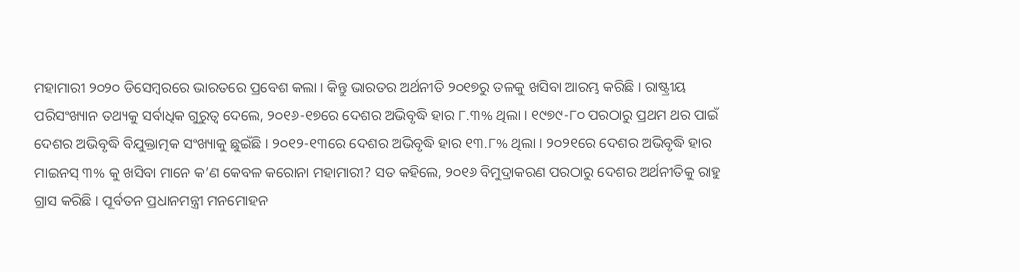ମହାମାରୀ ୨୦୨୦ ଡିସେମ୍ବରରେ ଭାରତରେ ପ୍ରବେଶ କଲା । କିନ୍ତୁ ଭାରତର ଅର୍ଥନୀତି ୨୦୧୭ରୁ ତଳକୁ ଖସିବା ଆରମ୍ଭ କରିଛି । ରାଷ୍ଟ୍ରୀୟ ପରିସଂଖ୍ୟାନ ତଥ୍ୟକୁ ସର୍ବାଧିକ ଗୁରୁତ୍ୱ ଦେଲେ, ୨୦୧୬-୧୭ରେ ଦେଶର ଅଭିବୃଦ୍ଧି ହାର ୮.୩% ଥିଲା । ୧୯୭୯-୮୦ ପରଠାରୁ ପ୍ରଥମ ଥର ପାଇଁ ଦେଶର ଅଭିବୃଦ୍ଧି ବିଯୁକ୍ତାତ୍ମକ ସଂଖ୍ୟାକୁ ଛୁଇଁଛି । ୨୦୧୨-୧୩ରେ ଦେଶର ଅଭିବୃଦ୍ଧି ହାର ୧୩.୮% ଥିଲା । ୨୦୨୧ରେ ଦେଶର ଅଭିବୃଦ୍ଧି ହାର ମାଇନସ୍ ୩% କୁ ଖସିବା ମାନେ କ’ଣ କେବଳ କରୋନା ମହାମାରୀ? ସତ କହିଲେ, ୨୦୧୬ ବିମୁଦ୍ରାକରଣ ପରଠାରୁ ଦେଶର ଅର୍ଥନୀତିକୁ ରାହୁ ଗ୍ରାସ କରିଛି । ପୂର୍ବତନ ପ୍ରଧାନମନ୍ତ୍ରୀ ମନମୋହନ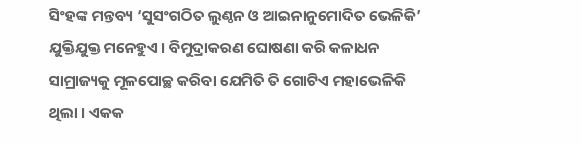ସିଂହଙ୍କ ମନ୍ତବ୍ୟ ‘ସୁସଂଗଠିତ ଲୁଣ୍ଠନ ଓ ଆଇନାନୁମୋଦିତ ଭେଳିକି’ ଯୁକ୍ତିଯୁକ୍ତ ମନେହୁଏ । ବିମୁଦ୍ରାକରଣ ଘୋଷଣା କରି କଳାଧନ ସାମ୍ରାଜ୍ୟକୁ ମୂଳପୋଚ୍ଛ କରିବା ଯେମିତି ତି ଗୋଟିଏ ମହାଭେଳିକି ଥିଲା । ଏକକ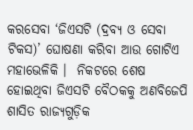କରସେବା ‘ଜିଏସଟି (ଦ୍ରବ୍ୟ ଓ ସେବା ଟିକସ)’ ଘୋଷଣା କରିବା ଆଉ ଗୋଟିଏ ମହାଭେଳିକି ।  ନିକଟରେ ଶେଷ ହୋଇଥିବା ଜିଏସଟି ବୈଠକକୁ ଅଣବିଜେପି ଶାସିତ ରାଜ୍ୟଗୁଡ଼ିକ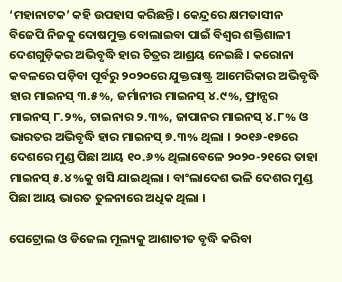‘ମହାନାଟକ’ କହି ଉପହାସ କରିଛନ୍ତି । କେନ୍ଦ୍ରରେ କ୍ଷମତାସୀନ ବିଜେପି ନିଜକୁ ଦୋଷମୁକ୍ତ ବୋଲାଇବା ପାଇଁ ବିଶ୍ୱର ଶକ୍ତିଶାଳୀ ଦେଶଗୁଡ଼ିକର ଅଭିବୃଦ୍ଧି ହାର ଚିତ୍ରର ଆଶ୍ରୟ ନେଇଛି । କରୋନା କବଳରେ ପଡ଼ିବା ପୂର୍ବରୁ ୨୦୨୦ରେ ଯୁକ୍ତରାଷ୍ଟ୍ର ଆମେରିକାର ଅଭିବୃଦ୍ଧି ହାର ମାଇନସ୍ ୩.୫%, ଜର୍ମାନୀର ମାଇନସ୍ ୪.୯%, ଫ୍ରାନ୍ସର ମାଇନସ୍ ୮.୨%, ଚାଇନାର ୨.୩%, ଜାପାନର ମାଇନସ୍ ୪.୮% ଓ ଭାରତର ଅଭିବୃଦ୍ଧି ହାର ମାଇନସ୍ ୭.୩% ଥିଲା । ୨୦୧୬-୧୭ରେ ଦେଶରେ ମୁଣ୍ଡ ପିଛା ଆୟ ୧୦.୬% ଥିଲାବେଳେ ୨୦୨୦-୨୧ରେ ତାହା ମାଇନସ୍ ୫.୪%କୁ ଖସି ଯାଇଥିଲା । ବାଂଲାଦେଶ ଭଳି ଦେଶର ମୁଣ୍ଡ ପିଛା ଆୟ ଭାରତ ତୁଳନାରେ ଅଧିକ ଥିଲା ।

ପେଟ୍ରୋଲ ଓ ଡିଜେଲ ମୂଲ୍ୟକୁ ଆଶାତୀତ ବୃଦ୍ଧି କରିବା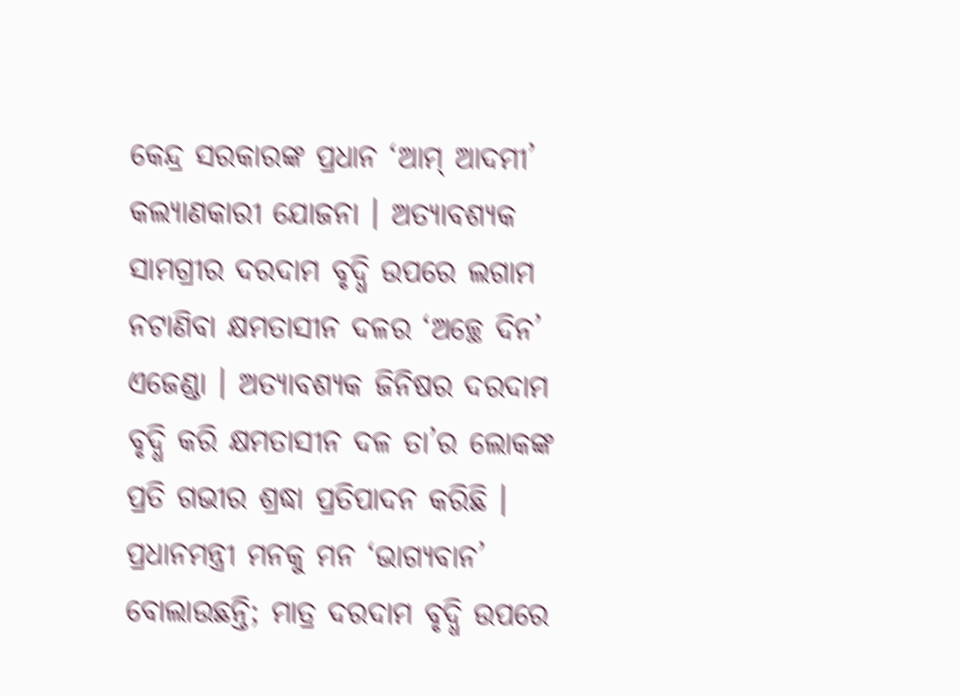କେନ୍ଦ୍ର ସରକାରଙ୍କ ପ୍ରଧାନ ‘ଆମ୍ ଆଦମୀ’ କଲ୍ୟାଣକାରୀ ଯୋଜନା । ଅତ୍ୟାବଶ୍ୟକ ସାମଗ୍ରୀର ଦରଦାମ ବୃଦ୍ଧି ଉପରେ ଲଗାମ ନଟାଣିବା କ୍ଷମତାସୀନ ଦଳର ‘ଅଚ୍ଛେ ଦିନ’ ଏଜେଣ୍ଡା । ଅତ୍ୟାବଶ୍ୟକ ଜିନିଷର ଦରଦାମ ବୃଦ୍ଧି କରି କ୍ଷମତାସୀନ ଦଳ ତା’ର ଲୋକଙ୍କ ପ୍ରତି ଗଭୀର ଶ୍ରଦ୍ଧା ପ୍ରତିପାଦନ କରିଛି । ପ୍ରଧାନମନ୍ତ୍ରୀ ମନକୁ ମନ ‘ଭାଗ୍ୟବାନ’ ବୋଲାଉଛନ୍ତି; ମାତ୍ର ଦରଦାମ ବୃଦ୍ଧି ଉପରେ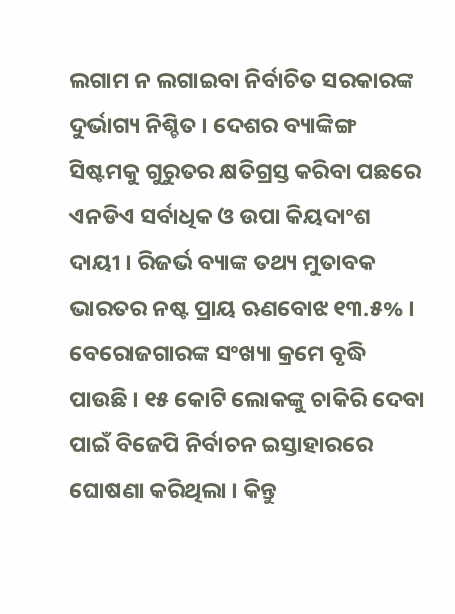ଲଗାମ ନ ଲଗାଇବା ନିର୍ବାଚିତ ସରକାରଙ୍କ ଦୁର୍ଭାଗ୍ୟ ନିଶ୍ଚିତ । ଦେଶର ବ୍ୟାଙ୍କିଙ୍ଗ ସିଷ୍ଟମକୁ ଗୁରୁତର କ୍ଷତିଗ୍ରସ୍ତ କରିବା ପଛରେ ଏନଡିଏ ସର୍ବାଧିକ ଓ ଉପା କିୟଦାଂଶ ଦାୟୀ । ରିଜର୍ଭ ବ୍ୟାଙ୍କ ତଥ୍ୟ ମୁତାବକ ଭାରତର ନଷ୍ଟ ପ୍ରାୟ ଋଣବୋଝ ୧୩.୫% । ବେରୋଜଗାରଙ୍କ ସଂଖ୍ୟା କ୍ରମେ ବୃଦ୍ଧି ପାଉଛି । ୧୫ କୋଟି ଲୋକଙ୍କୁ ଚାକିରି ଦେବା ପାଇଁ ବିଜେପି ନିର୍ବାଚନ ଇସ୍ତାହାରରେ ଘୋଷଣା କରିଥିଲା । କିନ୍ତୁ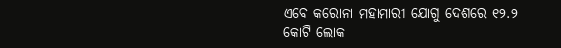ଏବେ କରୋନା ମହାମାରୀ ଯୋଗୁ ଦେଶରେ ୧୨.୨ କୋଟି ଲୋକ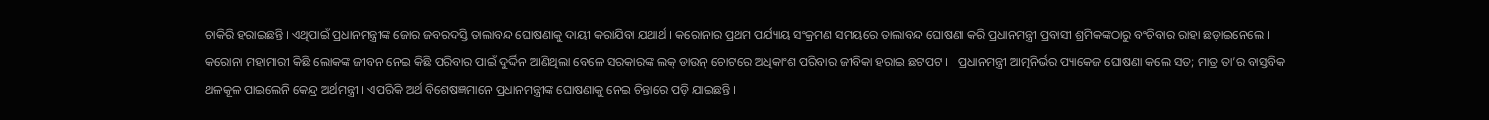ଚାକିରି ହରାଇଛନ୍ତି । ଏଥିପାଇଁ ପ୍ରଧାନମନ୍ତ୍ରୀଙ୍କ ଜୋର ଜବରଦସ୍ତି ତାଲାବନ୍ଦ ଘୋଷଣାକୁ ଦାୟୀ କରାଯିବା ଯଥାର୍ଥ । କରୋନାର ପ୍ରଥମ ପର୍ଯ୍ୟାୟ ସଂକ୍ରମଣ ସମୟରେ ତାଲାବନ୍ଦ ଘୋଷଣା କରି ପ୍ରଧାନମନ୍ତ୍ରୀ ପ୍ରବାସୀ ଶ୍ରମିକଙ୍କଠାରୁ ବଂଚିବାର ରାହା ଛଡ଼ାଇନେଲେ । କରୋନା ମହାମାରୀ କିଛି ଲୋକଙ୍କ ଜୀବନ ନେଇ କିଛି ପରିବାର ପାଇଁ ଦୁର୍ଦ୍ଦିନ ଆଣିଥିଲା ବେଳେ ସରକାରଙ୍କ ଲକ୍ ଡାଉନ୍ ଚୋଟରେ ଅଧିକାଂଶ ପରିବାର ଜୀବିକା ହରାଇ ଛଟପଟ ।   ପ୍ରଧାନମନ୍ତ୍ରୀ ଆତ୍ମନିର୍ଭର ପ୍ୟାକେଜ ଘୋଷଣା କଲେ ସତ; ମାତ୍ର ତା’ର ବାସ୍ତବିକ ଥଳକୂଳ ପାଇଲେନି କେନ୍ଦ୍ର ଅର୍ଥମନ୍ତ୍ରୀ । ଏପରିକି ଅର୍ଥ ବିଶେଷଜ୍ଞମାନେ ପ୍ରଧାନମନ୍ତ୍ରୀଙ୍କ ଘୋଷଣାକୁ ନେଇ ଚିନ୍ତାରେ ପଡ଼ି ଯାଇଛନ୍ତି ।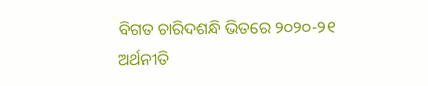ବିଗତ ଚାରିଦଶନ୍ଧି ଭିତରେ ୨୦୨୦-୨୧ ଅର୍ଥନୀତି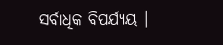ସର୍ବାଧିକ ବିପର୍ଯ୍ୟୟ ।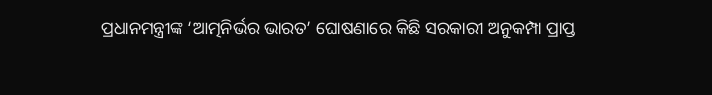ପ୍ରଧାନମନ୍ତ୍ରୀଙ୍କ ‘ଆତ୍ମନିର୍ଭର ଭାରତ’ ଘୋଷଣାରେ କିଛି ସରକାରୀ ଅନୁକମ୍ପା ପ୍ରାପ୍ତ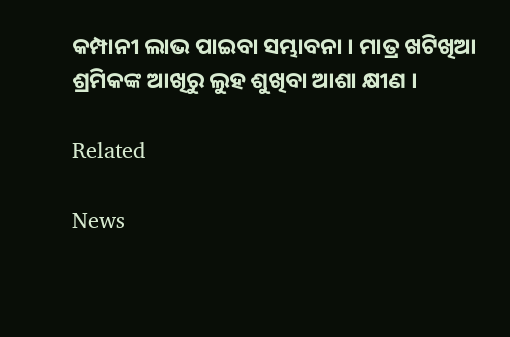କମ୍ପାନୀ ଲାଭ ପାଇବା ସମ୍ଭାବନା । ମାତ୍ର ଖଟିଖିଆ ଶ୍ରମିକଙ୍କ ଆଖିରୁ ଲୁହ ଶୁଖିବା ଆଶା କ୍ଷୀଣ ।

Related

News